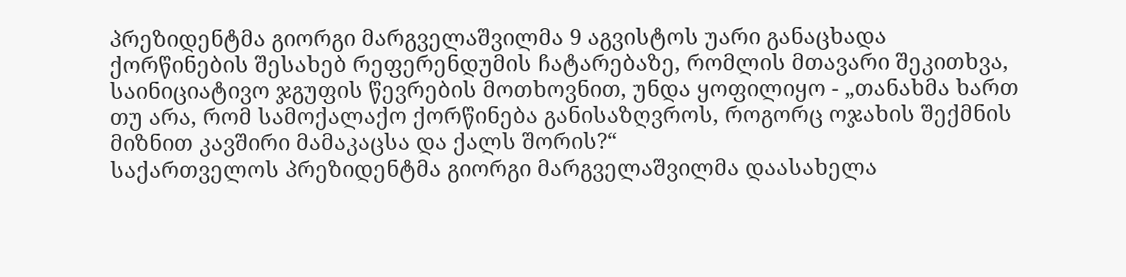პრეზიდენტმა გიორგი მარგველაშვილმა 9 აგვისტოს უარი განაცხადა ქორწინების შესახებ რეფერენდუმის ჩატარებაზე, რომლის მთავარი შეკითხვა, საინიციატივო ჯგუფის წევრების მოთხოვნით, უნდა ყოფილიყო - „თანახმა ხართ თუ არა, რომ სამოქალაქო ქორწინება განისაზღვროს, როგორც ოჯახის შექმნის მიზნით კავშირი მამაკაცსა და ქალს შორის?“
საქართველოს პრეზიდენტმა გიორგი მარგველაშვილმა დაასახელა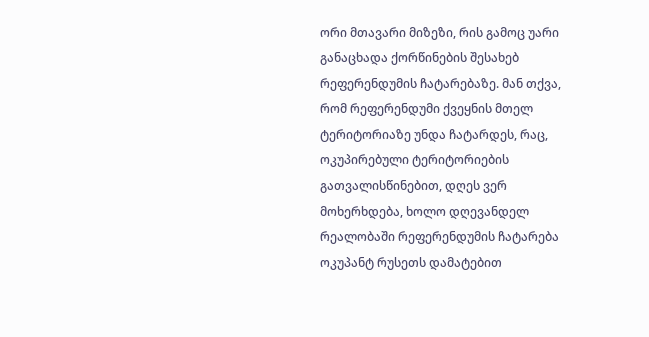ორი მთავარი მიზეზი, რის გამოც უარი განაცხადა ქორწინების შესახებ რეფერენდუმის ჩატარებაზე. მან თქვა, რომ რეფერენდუმი ქვეყნის მთელ ტერიტორიაზე უნდა ჩატარდეს, რაც, ოკუპირებული ტერიტორიების გათვალისწინებით, დღეს ვერ მოხერხდება, ხოლო დღევანდელ რეალობაში რეფერენდუმის ჩატარება ოკუპანტ რუსეთს დამატებით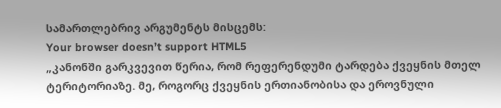სამართლებრივ არგუმენტს მისცემს:
Your browser doesn’t support HTML5
„კანონში გარკვევით წერია, რომ რეფერენდუმი ტარდება ქვეყნის მთელ ტერიტორიაზე. მე, როგორც ქვეყნის ერთიანობისა და ეროვნული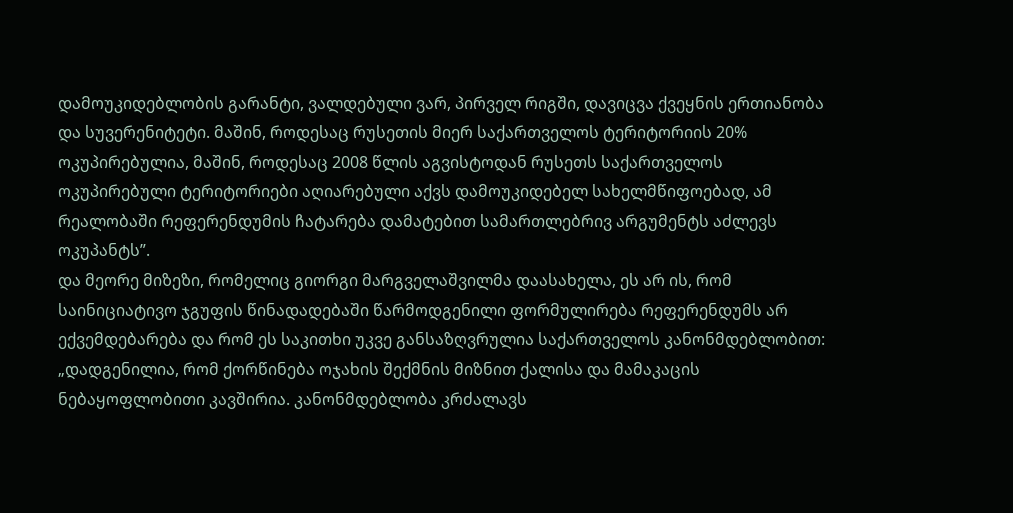დამოუკიდებლობის გარანტი, ვალდებული ვარ, პირველ რიგში, დავიცვა ქვეყნის ერთიანობა და სუვერენიტეტი. მაშინ, როდესაც რუსეთის მიერ საქართველოს ტერიტორიის 20% ოკუპირებულია, მაშინ, როდესაც 2008 წლის აგვისტოდან რუსეთს საქართველოს ოკუპირებული ტერიტორიები აღიარებული აქვს დამოუკიდებელ სახელმწიფოებად, ამ რეალობაში რეფერენდუმის ჩატარება დამატებით სამართლებრივ არგუმენტს აძლევს ოკუპანტს”.
და მეორე მიზეზი, რომელიც გიორგი მარგველაშვილმა დაასახელა, ეს არ ის, რომ საინიციატივო ჯგუფის წინადადებაში წარმოდგენილი ფორმულირება რეფერენდუმს არ ექვემდებარება და რომ ეს საკითხი უკვე განსაზღვრულია საქართველოს კანონმდებლობით:
„დადგენილია, რომ ქორწინება ოჯახის შექმნის მიზნით ქალისა და მამაკაცის ნებაყოფლობითი კავშირია. კანონმდებლობა კრძალავს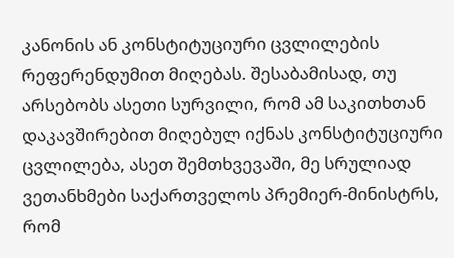კანონის ან კონსტიტუციური ცვლილების რეფერენდუმით მიღებას. შესაბამისად, თუ არსებობს ასეთი სურვილი, რომ ამ საკითხთან დაკავშირებით მიღებულ იქნას კონსტიტუციური ცვლილება, ასეთ შემთხვევაში, მე სრულიად ვეთანხმები საქართველოს პრემიერ-მინისტრს, რომ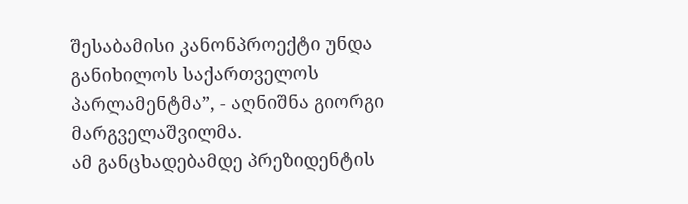შესაბამისი კანონპროექტი უნდა განიხილოს საქართველოს პარლამენტმა”, - აღნიშნა გიორგი მარგველაშვილმა.
ამ განცხადებამდე პრეზიდენტის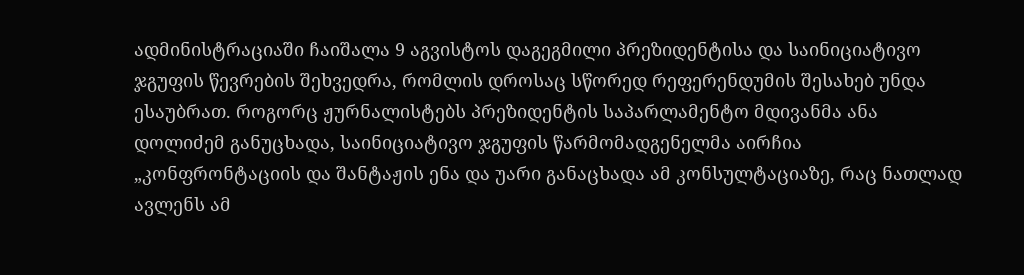ადმინისტრაციაში ჩაიშალა 9 აგვისტოს დაგეგმილი პრეზიდენტისა და საინიციატივო ჯგუფის წევრების შეხვედრა, რომლის დროსაც სწორედ რეფერენდუმის შესახებ უნდა ესაუბრათ. როგორც ჟურნალისტებს პრეზიდენტის საპარლამენტო მდივანმა ანა დოლიძემ განუცხადა, საინიციატივო ჯგუფის წარმომადგენელმა აირჩია „კონფრონტაციის და შანტაჟის ენა და უარი განაცხადა ამ კონსულტაციაზე, რაც ნათლად ავლენს ამ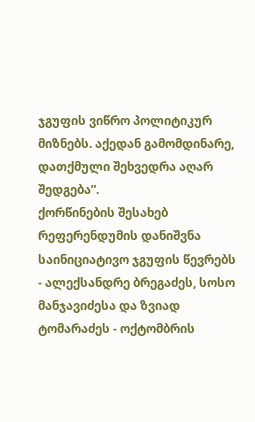ჯგუფის ვიწრო პოლიტიკურ მიზნებს. აქედან გამომდინარე, დათქმული შეხვედრა აღარ შედგება”.
ქორწინების შესახებ რეფერენდუმის დანიშვნა საინიციატივო ჯგუფის წევრებს - ალექსანდრე ბრეგაძეს, სოსო მანჯავიძესა და ზვიად ტომარაძეს - ოქტომბრის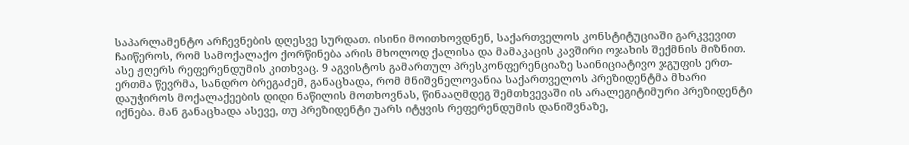საპარლამენტო არჩევნების დღესვე სურდათ. ისინი მოითხოვდნენ, საქართველოს კონსტიტუციაში გარკვევით ჩაიწეროს, რომ სამოქალაქო ქორწინება არის მხოლოდ ქალისა და მამაკაცის კავშირი ოჯახის შექმნის მიზნით. ასე ჟღერს რეფერენდუმის კითხვაც. 9 აგვისტოს გამართულ პრესკონფერენციაზე საინიციატივო ჯგუფის ერთ-ერთმა წევრმა, სანდრო ბრეგაძემ, განაცხადა, რომ მნიშვნელოვანია საქართველოს პრეზიდენტმა მხარი დაუჭიროს მოქალაქეების დიდი ნაწილის მოთხოვნას, წინააღმდეგ შემთხვევაში ის არალეგიტიმური პრეზიდენტი იქნება. მან განაცხადა ასევე, თუ პრეზიდენტი უარს იტყვის რეფერენდუმის დანიშვნაზე,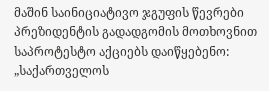მაშინ საინიციატივო ჯგუფის წევრები პრეზიდენტის გადადგომის მოთხოვნით საპროტესტო აქციებს დაიწყებენო:
„საქართველოს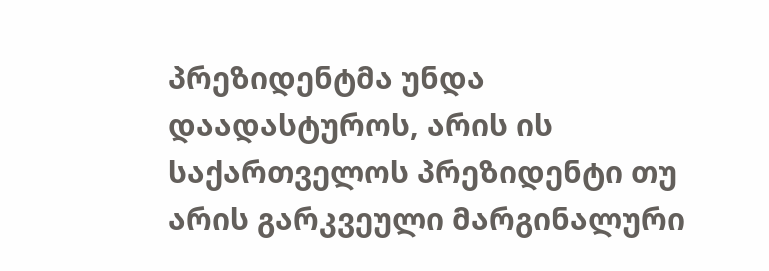პრეზიდენტმა უნდა დაადასტუროს, არის ის საქართველოს პრეზიდენტი თუ არის გარკვეული მარგინალური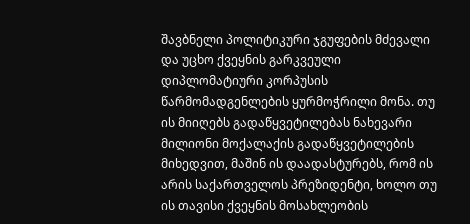შავბნელი პოლიტიკური ჯგუფების მძევალი და უცხო ქვეყნის გარკვეული დიპლომატიური კორპუსის წარმომადგენლების ყურმოჭრილი მონა. თუ ის მიიღებს გადაწყვეტილებას ნახევარი მილიონი მოქალაქის გადაწყვეტილების მიხედვით, მაშინ ის დაადასტურებს, რომ ის არის საქართველოს პრეზიდენტი, ხოლო თუ ის თავისი ქვეყნის მოსახლეობის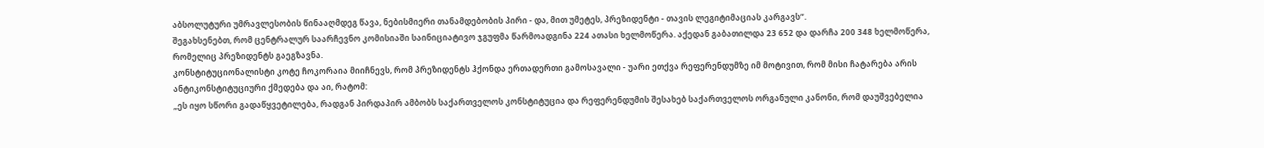აბსოლუტური უმრავლესობის წინააღმდეგ წავა, ნებისმიერი თანამდებობის პირი - და, მით უმეტეს, პრეზიდენტი - თავის ლეგიტიმაციას კარგავს“.
შეგახსენებთ, რომ ცენტრალურ საარჩევნო კომისიაში საინიციატივო ჯგუფმა წარმოადგინა 224 ათასი ხელმოწერა. აქედან გაბათილდა 23 652 და დარჩა 200 348 ხელმოწერა, რომელიც პრეზიდენტს გაეგზავნა.
კონსტიტუციონალისტი კოტე ჩოკორაია მიიჩნევს, რომ პრეზიდენტს ჰქონდა ერთადერთი გამოსავალი - უარი ეთქვა რეფერენდუმზე იმ მოტივით, რომ მისი ჩატარება არის ანტიკონსტიტუციური ქმედება და აი, რატომ:
„ეს იყო სწორი გადაწყვეტილება, რადგან პირდაპირ ამბობს საქართველოს კონსტიტუცია და რეფერენდუმის შესახებ საქართველოს ორგანული კანონი, რომ დაუშვებელია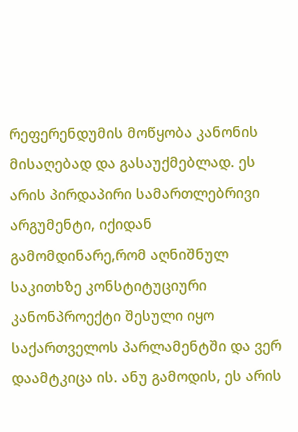რეფერენდუმის მოწყობა კანონის მისაღებად და გასაუქმებლად. ეს არის პირდაპირი სამართლებრივი არგუმენტი, იქიდან გამომდინარე,რომ აღნიშნულ საკითხზე კონსტიტუციური კანონპროექტი შესული იყო საქართველოს პარლამენტში და ვერ დაამტკიცა ის. ანუ გამოდის, ეს არის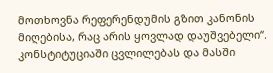მოთხოვნა რეფერენდუმის გზით კანონის მიღებისა, რაც არის ყოვლად დაუშვებელი“.
კონსტიტუციაში ცვლილებას და მასში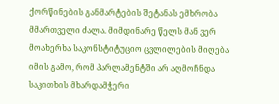ქორწინების განმარტების შეტანას ემხრობა მმართველი ძალა. მიმდინარე წელს მან ვერ მოახერხა საკონსტიტუციო ცვლილების მიღება იმის გამო, რომ პარლამენტში არ აღმოჩნდა საკითხის მხარდამჭერი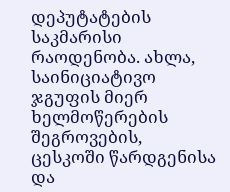დეპუტატების საკმარისი რაოდენობა. ახლა, საინიციატივო ჯგუფის მიერ ხელმოწერების შეგროვების, ცესკოში წარდგენისა და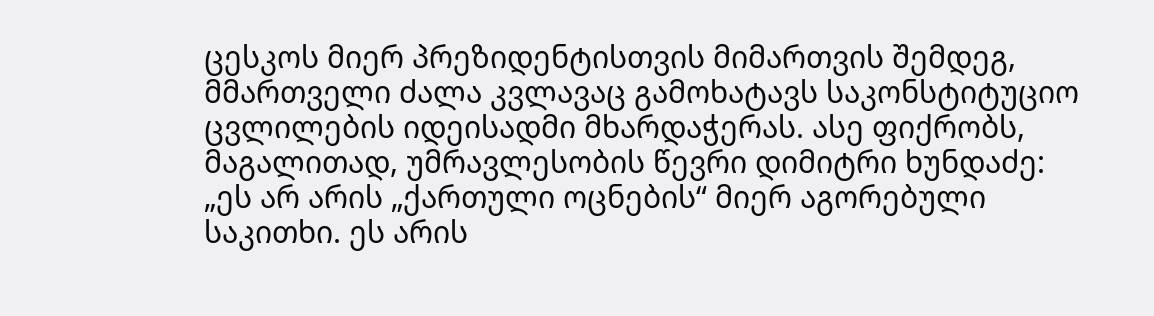ცესკოს მიერ პრეზიდენტისთვის მიმართვის შემდეგ, მმართველი ძალა კვლავაც გამოხატავს საკონსტიტუციო ცვლილების იდეისადმი მხარდაჭერას. ასე ფიქრობს, მაგალითად, უმრავლესობის წევრი დიმიტრი ხუნდაძე:
„ეს არ არის „ქართული ოცნების“ მიერ აგორებული საკითხი. ეს არის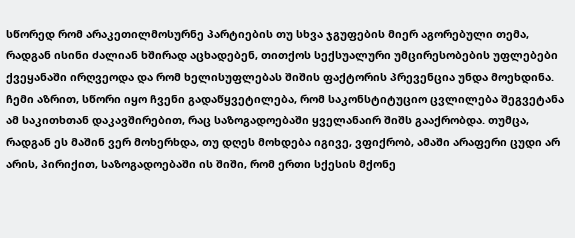სწორედ რომ არაკეთილმოსურნე პარტიების თუ სხვა ჯგუფების მიერ აგორებული თემა, რადგან ისინი ძალიან ხშირად აცხადებენ, თითქოს სექსუალური უმცირესობების უფლებები ქვეყანაში ირღვეოდა და რომ ხელისუფლებას შიშის ფაქტორის პრევენცია უნდა მოეხდინა. ჩემი აზრით, სწორი იყო ჩვენი გადაწყვეტილება, რომ საკონსტიტუციო ცვლილება შეგვეტანა ამ საკითხთან დაკავშირებით, რაც საზოგადოებაში ყველანაირ შიშს გააქრობდა. თუმცა, რადგან ეს მაშინ ვერ მოხერხდა, თუ დღეს მოხდება იგივე, ვფიქრობ, ამაში არაფერი ცუდი არ არის, პირიქით, საზოგადოებაში ის შიში, რომ ერთი სქესის მქონე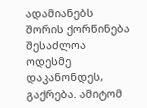ადამიანებს შორის ქორწინება შესაძლოა ოდესმე დაკანონდეს, გაქრება. ამიტომ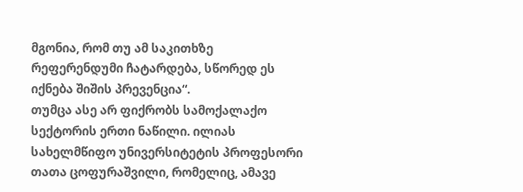მგონია, რომ თუ ამ საკითხზე რეფერენდუმი ჩატარდება, სწორედ ეს იქნება შიშის პრევენცია“.
თუმცა ასე არ ფიქრობს სამოქალაქო სექტორის ერთი ნაწილი. ილიას სახელმწიფო უნივერსიტეტის პროფესორი თათა ცოფურაშვილი, რომელიც, ამავე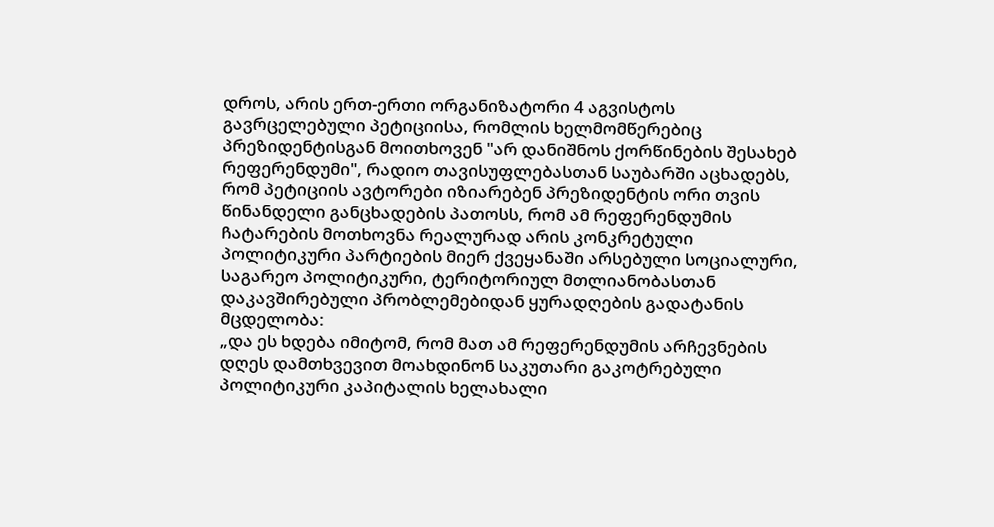დროს, არის ერთ-ერთი ორგანიზატორი 4 აგვისტოს გავრცელებული პეტიციისა, რომლის ხელმომწერებიც პრეზიდენტისგან მოითხოვენ "არ დანიშნოს ქორწინების შესახებ რეფერენდუმი", რადიო თავისუფლებასთან საუბარში აცხადებს, რომ პეტიციის ავტორები იზიარებენ პრეზიდენტის ორი თვის წინანდელი განცხადების პათოსს, რომ ამ რეფერენდუმის ჩატარების მოთხოვნა რეალურად არის კონკრეტული პოლიტიკური პარტიების მიერ ქვეყანაში არსებული სოციალური, საგარეო პოლიტიკური, ტერიტორიულ მთლიანობასთან დაკავშირებული პრობლემებიდან ყურადღების გადატანის მცდელობა:
„და ეს ხდება იმიტომ, რომ მათ ამ რეფერენდუმის არჩევნების დღეს დამთხვევით მოახდინონ საკუთარი გაკოტრებული პოლიტიკური კაპიტალის ხელახალი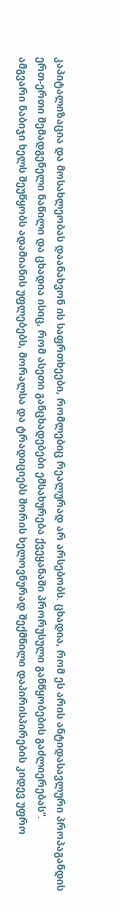კაპიტალიზაცია და მოსახლეობას დაანახვონ ის საფრთხეები, რომლებიც რეალურად არ არსებობს. ცხადია, რომ ეს არის ანტიდასავლური პროპაგანდის ერთ-ერთი შემადგენელი ნაწილი და ცხადია ისიც, რომ ასეთი განცხადებები ემსახურება ქვეყანაში პრორუსული განწყობების გაძლიერებას“.
ამგვარი ნაბიჯი ხელს შეუწყობს ადამიანის უფლებებს, მორალსა და ტრადიციებს შორის ხელოვნურად შექმნილი დაპირისპირების კიდევ უფრო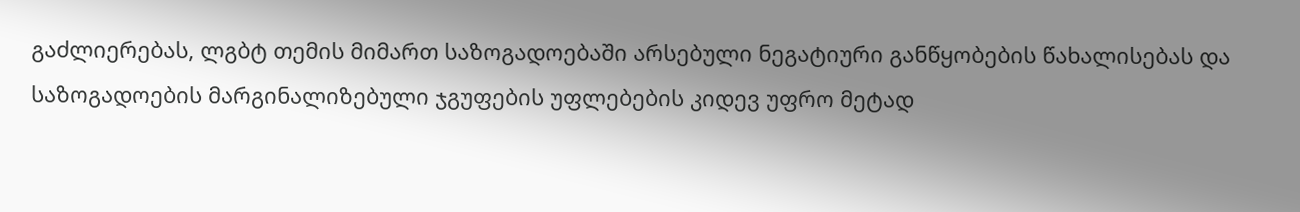გაძლიერებას, ლგბტ თემის მიმართ საზოგადოებაში არსებული ნეგატიური განწყობების წახალისებას და საზოგადოების მარგინალიზებული ჯგუფების უფლებების კიდევ უფრო მეტად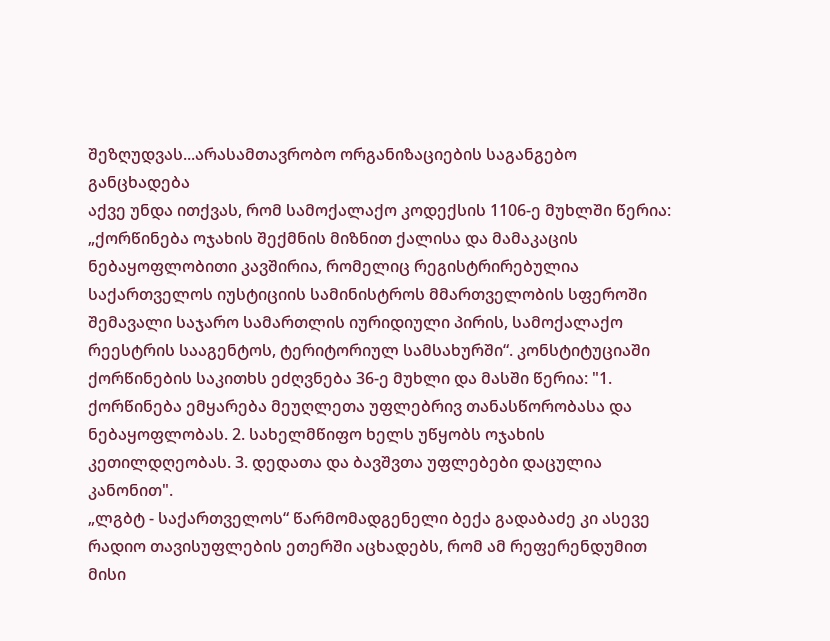შეზღუდვას...არასამთავრობო ორგანიზაციების საგანგებო განცხადება
აქვე უნდა ითქვას, რომ სამოქალაქო კოდექსის 1106-ე მუხლში წერია: „ქორწინება ოჯახის შექმნის მიზნით ქალისა და მამაკაცის ნებაყოფლობითი კავშირია, რომელიც რეგისტრირებულია საქართველოს იუსტიციის სამინისტროს მმართველობის სფეროში შემავალი საჯარო სამართლის იურიდიული პირის, სამოქალაქო რეესტრის სააგენტოს, ტერიტორიულ სამსახურში“. კონსტიტუციაში ქორწინების საკითხს ეძღვნება 36-ე მუხლი და მასში წერია: "1. ქორწინება ემყარება მეუღლეთა უფლებრივ თანასწორობასა და ნებაყოფლობას. 2. სახელმწიფო ხელს უწყობს ოჯახის კეთილდღეობას. 3. დედათა და ბავშვთა უფლებები დაცულია კანონით".
„ლგბტ - საქართველოს“ წარმომადგენელი ბექა გადაბაძე კი ასევე რადიო თავისუფლების ეთერში აცხადებს, რომ ამ რეფერენდუმით მისი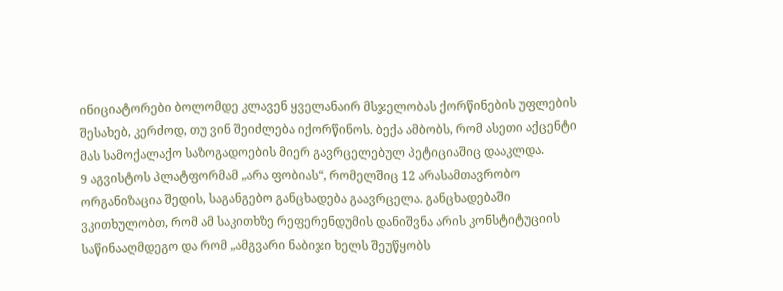ინიციატორები ბოლომდე კლავენ ყველანაირ მსჯელობას ქორწინების უფლების შესახებ, კერძოდ, თუ ვინ შეიძლება იქორწინოს. ბექა ამბობს, რომ ასეთი აქცენტი მას სამოქალაქო საზოგადოების მიერ გავრცელებულ პეტიციაშიც დააკლდა.
9 აგვისტოს პლატფორმამ „არა ფობიას“, რომელშიც 12 არასამთავრობო ორგანიზაცია შედის, საგანგებო განცხადება გაავრცელა. განცხადებაში ვკითხულობთ, რომ ამ საკითხზე რეფერენდუმის დანიშვნა არის კონსტიტუციის საწინააღმდეგო და რომ „ამგვარი ნაბიჯი ხელს შეუწყობს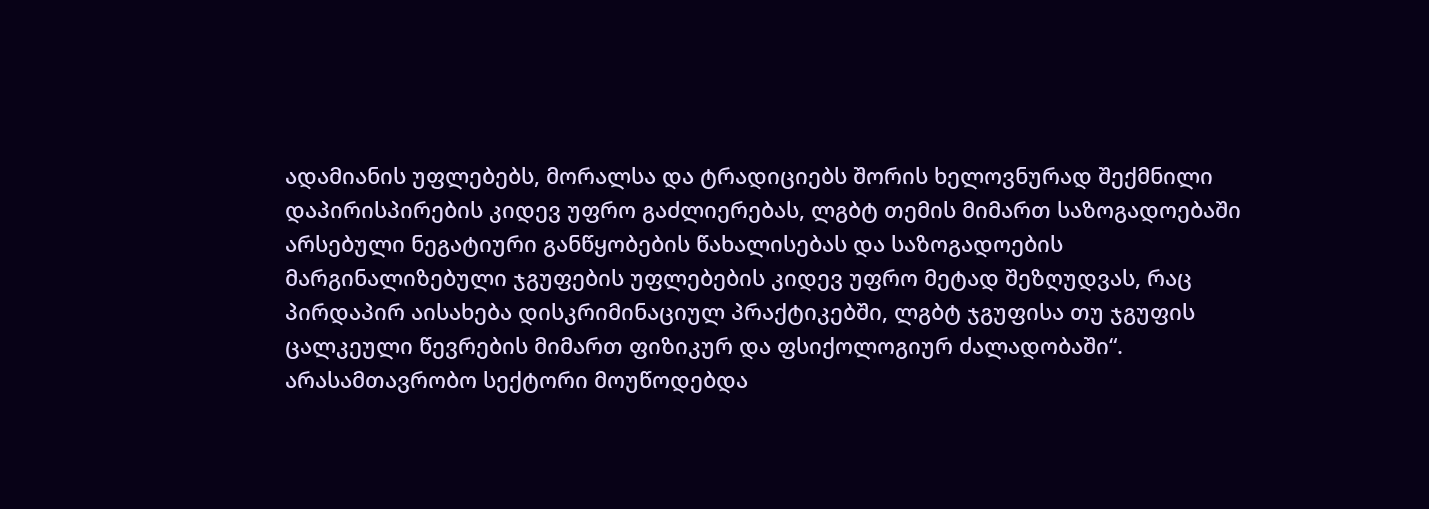ადამიანის უფლებებს, მორალსა და ტრადიციებს შორის ხელოვნურად შექმნილი დაპირისპირების კიდევ უფრო გაძლიერებას, ლგბტ თემის მიმართ საზოგადოებაში არსებული ნეგატიური განწყობების წახალისებას და საზოგადოების მარგინალიზებული ჯგუფების უფლებების კიდევ უფრო მეტად შეზღუდვას, რაც პირდაპირ აისახება დისკრიმინაციულ პრაქტიკებში, ლგბტ ჯგუფისა თუ ჯგუფის ცალკეული წევრების მიმართ ფიზიკურ და ფსიქოლოგიურ ძალადობაში“.
არასამთავრობო სექტორი მოუწოდებდა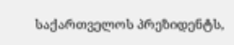საქართველოს პრეზიდენტს,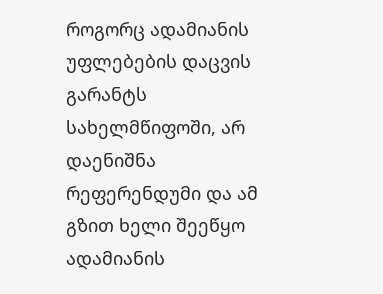როგორც ადამიანის უფლებების დაცვის გარანტს სახელმწიფოში, არ დაენიშნა რეფერენდუმი და ამ გზით ხელი შეეწყო ადამიანის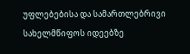უფლებებისა და სამართლებრივი სახელმწიფოს იდეებზე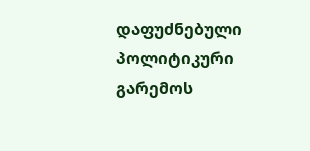დაფუძნებული პოლიტიკური გარემოს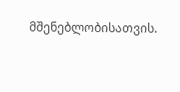მშენებლობისათვის.